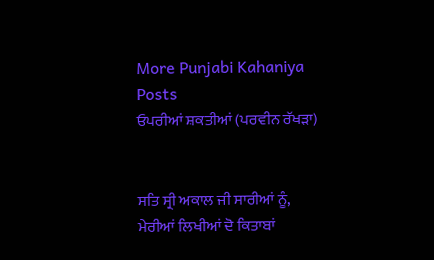More Punjabi Kahaniya  Posts
ਓਪਰੀਆਂ ਸ਼ਕਤੀਆਂ (ਪਰਵੀਨ ਰੱਖੜਾ)


ਸਤਿ ਸ੍ਰੀ ਅਕਾਲ ਜੀ ਸਾਰੀਆਂ ਨੂੰ,
ਮੇਰੀਆਂ ਲਿਖੀਆਂ ਦੋ ਕਿਤਾਬਾਂ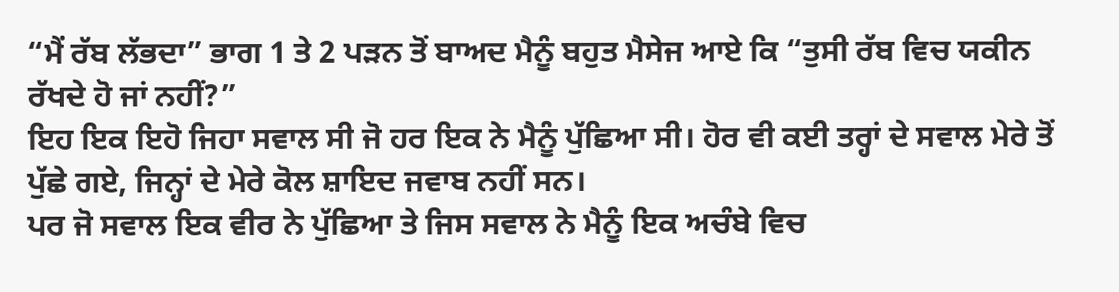“ਮੈਂ ਰੱਬ ਲੱਭਦਾ” ਭਾਗ 1 ਤੇ 2 ਪੜਨ ਤੋਂ ਬਾਅਦ ਮੈਨੂੰ ਬਹੁਤ ਮੈਸੇਜ ਆਏ ਕਿ “ਤੁਸੀ ਰੱਬ ਵਿਚ ਯਕੀਨ ਰੱਖਦੇ ਹੋ ਜਾਂ ਨਹੀਂ?”
ਇਹ ਇਕ ਇਹੋ ਜਿਹਾ ਸਵਾਲ ਸੀ ਜੋ ਹਰ ਇਕ ਨੇ ਮੈਨੂੰ ਪੁੱਛਿਆ ਸੀ। ਹੋਰ ਵੀ ਕਈ ਤਰ੍ਹਾਂ ਦੇ ਸਵਾਲ ਮੇਰੇ ਤੋਂ ਪੁੱਛੇ ਗਏ, ਜਿਨ੍ਹਾਂ ਦੇ ਮੇਰੇ ਕੋਲ ਸ਼ਾਇਦ ਜਵਾਬ ਨਹੀਂ ਸਨ।
ਪਰ ਜੋ ਸਵਾਲ ਇਕ ਵੀਰ ਨੇ ਪੁੱਛਿਆ ਤੇ ਜਿਸ ਸਵਾਲ ਨੇ ਮੈਨੂੰ ਇਕ ਅਚੰਬੇ ਵਿਚ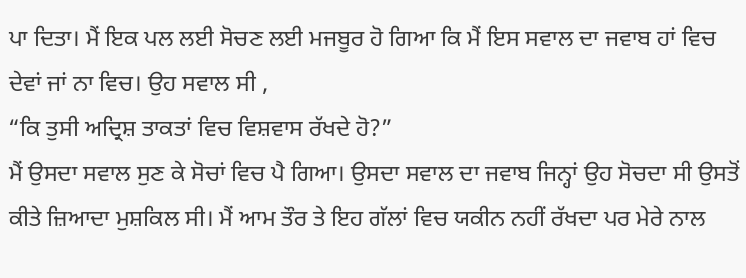ਪਾ ਦਿਤਾ। ਮੈਂ ਇਕ ਪਲ ਲਈ ਸੋਚਣ ਲਈ ਮਜਬੂਰ ਹੋ ਗਿਆ ਕਿ ਮੈਂ ਇਸ ਸਵਾਲ ਦਾ ਜਵਾਬ ਹਾਂ ਵਿਚ ਦੇਵਾਂ ਜਾਂ ਨਾ ਵਿਚ। ਉਹ ਸਵਾਲ ਸੀ ,
“ਕਿ ਤੁਸੀ ਅਦ੍ਰਿਸ਼ ਤਾਕਤਾਂ ਵਿਚ ਵਿਸ਼ਵਾਸ ਰੱਖਦੇ ਹੋ?”
ਮੈਂ ਉਸਦਾ ਸਵਾਲ ਸੁਣ ਕੇ ਸੋਚਾਂ ਵਿਚ ਪੈ ਗਿਆ। ਉਸਦਾ ਸਵਾਲ ਦਾ ਜਵਾਬ ਜਿਨ੍ਹਾਂ ਉਹ ਸੋਚਦਾ ਸੀ ਉਸਤੋਂ ਕੀਤੇ ਜ਼ਿਆਦਾ ਮੁਸ਼ਕਿਲ ਸੀ। ਮੈਂ ਆਮ ਤੌਰ ਤੇ ਇਹ ਗੱਲਾਂ ਵਿਚ ਯਕੀਨ ਨਹੀਂ ਰੱਖਦਾ ਪਰ ਮੇਰੇ ਨਾਲ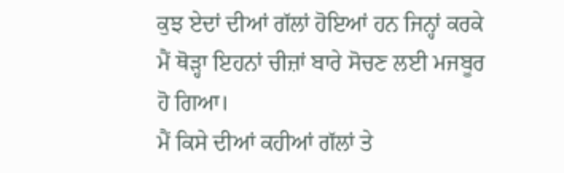ਕੁਝ ਏਦਾਂ ਦੀਆਂ ਗੱਲਾਂ ਹੋਇਆਂ ਹਨ ਜਿਨ੍ਹਾਂ ਕਰਕੇ ਮੈਂ ਥੋੜ੍ਹਾ ਇਹਨਾਂ ਚੀਜ਼ਾਂ ਬਾਰੇ ਸੋਚਣ ਲਈ ਮਜਬੂਰ ਹੋ ਗਿਆ।
ਮੈਂ ਕਿਸੇ ਦੀਆਂ ਕਹੀਆਂ ਗੱਲਾਂ ਤੇ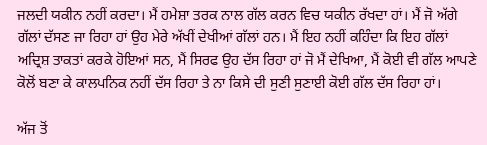ਜਲਦੀ ਯਕੀਨ ਨਹੀਂ ਕਰਦਾ। ਮੈਂ ਹਮੇਸ਼ਾ ਤਰਕ ਨਾਲ ਗੱਲ ਕਰਨ ਵਿਚ ਯਕੀਨ ਰੱਖਦਾ ਹਾਂ। ਮੈਂ ਜੋ ਅੱਗੇ ਗੱਲਾਂ ਦੱਸਣ ਜਾ ਰਿਹਾ ਹਾਂ ਉਹ ਮੇਰੇ ਅੱਖੀਂ ਦੇਖੀਆਂ ਗੱਲਾਂ ਹਨ। ਮੈਂ ਇਹ ਨਹੀਂ ਕਹਿੰਦਾ ਕਿ ਇਹ ਗੱਲਾਂ ਅਦ੍ਰਿਸ਼ ਤਾਕਤਾਂ ਕਰਕੇ ਹੋਇਆਂ ਸਨ, ਮੈਂ ਸਿਰਫ ਉਹ ਦੱਸ ਰਿਹਾ ਹਾਂ ਜੋ ਮੈਂ ਦੇਖਿਆ, ਮੈਂ ਕੋਈ ਵੀ ਗੱਲ ਆਪਣੇ ਕੋਲੋਂ ਬਣਾ ਕੇ ਕਾਲਪਨਿਕ ਨਹੀਂ ਦੱਸ ਰਿਹਾ ਤੇ ਨਾ ਕਿਸੇ ਦੀ ਸੁਣੀ ਸੁਣਾਈ ਕੋਈ ਗੱਲ ਦੱਸ ਰਿਹਾ ਹਾਂ।

ਅੱਜ ਤੋਂ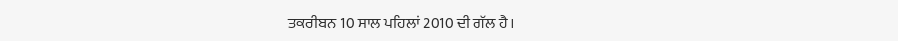ਤਕਰੀਬਨ 10 ਸਾਲ ਪਹਿਲਾਂ 2010 ਦੀ ਗੱਲ ਹੈ।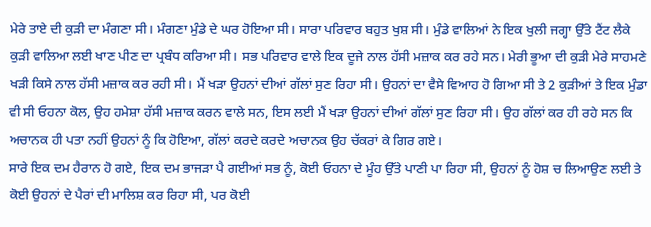ਮੇਰੇ ਤਾਏ ਦੀ ਕੁੜੀ ਦਾ ਮੰਗਣਾ ਸੀ। ਮੰਗਣਾ ਮੁੰਡੇ ਦੇ ਘਰ ਹੋਇਆ ਸੀ। ਸਾਰਾ ਪਰਿਵਾਰ ਬਹੁਤ ਖੁਸ਼ ਸੀ। ਮੁੰਡੇ ਵਾਲਿਆਂ ਨੇ ਇਕ ਖੁਲੀ ਜਗ੍ਹਾ ਉੱਤੇ ਟੈਂਟ ਲੈਕੇ ਕੁੜੀ ਵਾਲਿਆ ਲਈ ਖਾਣ ਪੀਣ ਦਾ ਪ੍ਰਬੰਧ ਕਰਿਆ ਸੀ। ਸਭ ਪਰਿਵਾਰ ਵਾਲੇ ਇਕ ਦੂਜੇ ਨਾਲ ਹੱਸੀ ਮਜ਼ਾਕ ਕਰ ਰਹੇ ਸਨ। ਮੇਰੀ ਭੂਆ ਦੀ ਕੁੜੀ ਮੇਰੇ ਸਾਹਮਣੇ ਖੜੀ ਕਿਸੇ ਨਾਲ ਹੱਸੀ ਮਜ਼ਾਕ ਕਰ ਰਹੀ ਸੀ। ਮੈਂ ਖੜਾ ਉਹਨਾਂ ਦੀਆਂ ਗੱਲਾਂ ਸੁਣ ਰਿਹਾ ਸੀ। ਉਹਨਾਂ ਦਾ ਵੈਸੇ ਵਿਆਹ ਹੋ ਗਿਆ ਸੀ ਤੇ 2 ਕੁੜੀਆਂ ਤੇ ਇਕ ਮੁੰਡਾ ਵੀ ਸੀ ਓਹਨਾ ਕੋਲ, ਉਹ ਹਮੇਸ਼ਾ ਹੱਸੀ ਮਜ਼ਾਕ ਕਰਨ ਵਾਲੇ ਸਨ, ਇਸ ਲਈ ਮੈਂ ਖੜਾ ਉਹਨਾਂ ਦੀਆਂ ਗੱਲਾਂ ਸੁਣ ਰਿਹਾ ਸੀ। ਉਹ ਗੱਲਾਂ ਕਰ ਹੀ ਰਹੇ ਸਨ ਕਿ ਅਚਾਨਕ ਹੀ ਪਤਾ ਨਹੀਂ ਉਹਨਾਂ ਨੂੰ ਕਿ ਹੋਇਆ, ਗੱਲਾਂ ਕਰਦੇ ਕਰਦੇ ਅਚਾਨਕ ਉਹ ਚੱਕਰਾਂ ਕੇ ਗਿਰ ਗਏ।
ਸਾਰੇ ਇਕ ਦਮ ਹੈਰਾਨ ਹੋ ਗਏ, ਇਕ ਦਮ ਭਾਜੜਾ ਪੈ ਗਈਆਂ ਸਭ ਨੂੰ, ਕੋਈ ਓਹਨਾ ਦੇ ਮੂੰਹ ਉੱਤੇ ਪਾਣੀ ਪਾ ਰਿਹਾ ਸੀ, ਉਹਨਾਂ ਨੂੰ ਹੋਸ਼ ਚ ਲਿਆਉਣ ਲਈ ਤੇ ਕੋਈ ਉਹਨਾਂ ਦੇ ਪੈਰਾਂ ਦੀ ਮਾਲਿਸ਼ ਕਰ ਰਿਹਾ ਸੀ, ਪਰ ਕੋਈ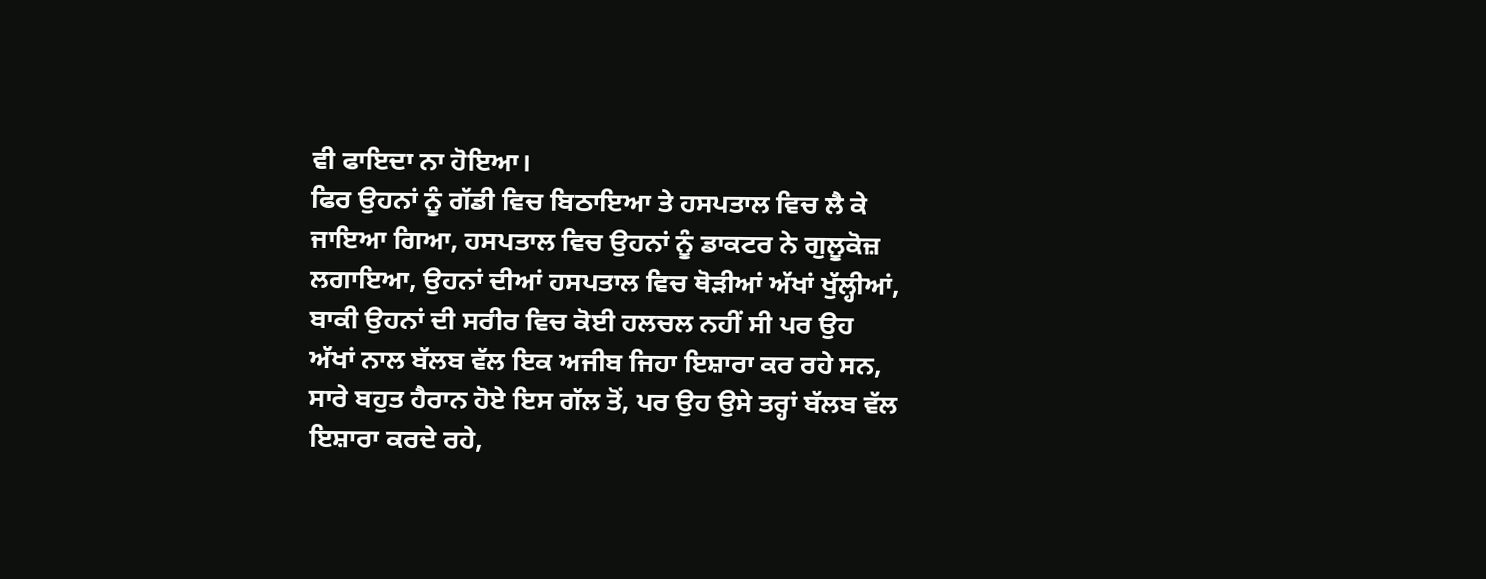ਵੀ ਫਾਇਦਾ ਨਾ ਹੋਇਆ।
ਫਿਰ ਉਹਨਾਂ ਨੂੰ ਗੱਡੀ ਵਿਚ ਬਿਠਾਇਆ ਤੇ ਹਸਪਤਾਲ ਵਿਚ ਲੈ ਕੇ ਜਾਇਆ ਗਿਆ, ਹਸਪਤਾਲ ਵਿਚ ਉਹਨਾਂ ਨੂੰ ਡਾਕਟਰ ਨੇ ਗੁਲੂਕੋਜ਼ ਲਗਾਇਆ, ਉਹਨਾਂ ਦੀਆਂ ਹਸਪਤਾਲ ਵਿਚ ਥੋੜੀਆਂ ਅੱਖਾਂ ਖੁੱਲ੍ਹੀਆਂ, ਬਾਕੀ ਉਹਨਾਂ ਦੀ ਸਰੀਰ ਵਿਚ ਕੋਈ ਹਲਚਲ ਨਹੀਂ ਸੀ ਪਰ ਉਹ ਅੱਖਾਂ ਨਾਲ ਬੱਲਬ ਵੱਲ ਇਕ ਅਜੀਬ ਜਿਹਾ ਇਸ਼ਾਰਾ ਕਰ ਰਹੇ ਸਨ, ਸਾਰੇ ਬਹੁਤ ਹੈਰਾਨ ਹੋਏ ਇਸ ਗੱਲ ਤੋਂ, ਪਰ ਉਹ ਉਸੇ ਤਰ੍ਹਾਂ ਬੱਲਬ ਵੱਲ ਇਸ਼ਾਰਾ ਕਰਦੇ ਰਹੇ,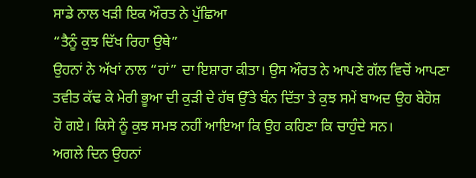ਸਾਡੇ ਨਾਲ ਖੜੀ ਇਕ ਔਰਤ ਨੇ ਪੁੱਛਿਆ
“ਤੈਨੂੰ ਕੁਝ ਦਿੱਖ ਰਿਹਾ ਉਥੇ”
ਉਹਨਾਂ ਨੇ ਅੱਖਾਂ ਨਾਲ “ਹਾਂ” ਦਾ ਇਸ਼ਾਰਾ ਕੀਤਾ। ਉਸ ਔਰਤ ਨੇ ਆਪਣੇ ਗੱਲ ਵਿਚੋਂ ਆਪਣਾ ਤਵੀਤ ਕੱਢ ਕੇ ਮੇਰੀ ਭੂਆ ਦੀ ਕੁੜੀ ਦੇ ਹੱਥ ਉੱਤੇ ਬੰਨ ਦਿੱਤਾ ਤੇ ਕੁਝ ਸਮੇਂ ਬਾਅਦ ਉਹ ਬੇਹੋਸ਼ ਹੋ ਗਏ। ਕਿਸੇ ਨੂੰ ਕੁਝ ਸਮਝ ਨਹੀਂ ਆਇਆ ਕਿ ਉਹ ਕਹਿਣਾ ਕਿ ਚਾਹੁੰਦੇ ਸਨ।
ਅਗਲੇ ਦਿਨ ਉਹਨਾਂ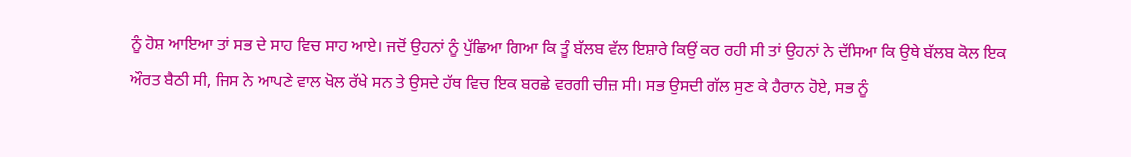ਨੂੰ ਹੋਸ਼ ਆਇਆ ਤਾਂ ਸਭ ਦੇ ਸਾਹ ਵਿਚ ਸਾਹ ਆਏ। ਜਦੋਂ ਉਹਨਾਂ ਨੂੰ ਪੁੱਛਿਆ ਗਿਆ ਕਿ ਤੂੰ ਬੱਲਬ ਵੱਲ ਇਸ਼ਾਰੇ ਕਿਉਂ ਕਰ ਰਹੀ ਸੀ ਤਾਂ ਉਹਨਾਂ ਨੇ ਦੱਸਿਆ ਕਿ ਉਥੇ ਬੱਲਬ ਕੋਲ ਇਕ ਔਰਤ ਬੈਠੀ ਸੀ, ਜਿਸ ਨੇ ਆਪਣੇ ਵਾਲ ਖੋਲ ਰੱਖੇ ਸਨ ਤੇ ਉਸਦੇ ਹੱਥ ਵਿਚ ਇਕ ਬਰਛੇ ਵਰਗੀ ਚੀਜ਼ ਸੀ। ਸਭ ਉਸਦੀ ਗੱਲ ਸੁਣ ਕੇ ਹੈਰਾਨ ਹੋਏ, ਸਭ ਨੂੰ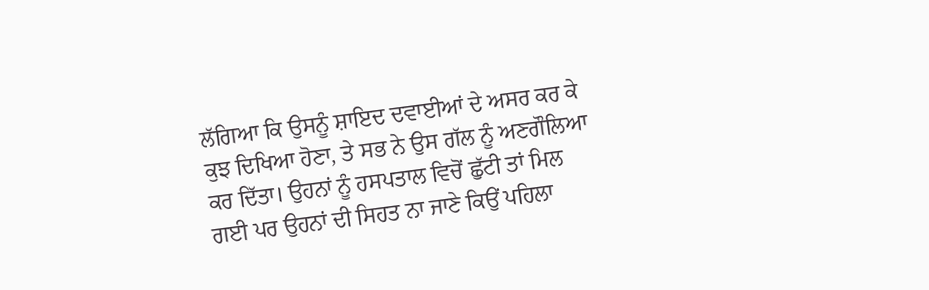ਲੱਗਿਆ ਕਿ ਉਸਨੂੰ ਸ਼ਾਇਦ ਦਵਾਈਆਂ ਦੇ ਅਸਰ ਕਰ ਕੇ ਕੁਝ ਦਿਖਿਆ ਹੋਣਾ, ਤੇ ਸਭ ਨੇ ਉਸ ਗੱਲ ਨੂੰ ਅਣਗੌਲਿਆ ਕਰ ਦਿੱਤਾ। ਉਹਨਾਂ ਨੂੰ ਹਸਪਤਾਲ ਵਿਚੋਂ ਛੁੱਟੀ ਤਾਂ ਮਿਲ ਗਈ ਪਰ ਉਹਨਾਂ ਦੀ ਸਿਹਤ ਨਾ ਜਾਣੇ ਕਿਉਂ ਪਹਿਲਾ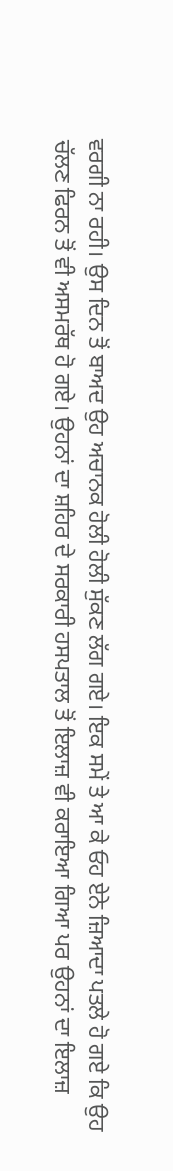ਵਰਗੀ ਨਾ ਰਹੀ। ਉਸ ਦਿਨ ਤੋਂ ਬਾਅਦ ਉਹ ਅਚਾਨਕ ਹੋਲੀ ਹੋਲੀ ਸੁੱਕਣ ਲੱਗ ਗਏ। ਇਕ ਸਮੇਂ ਤੇ ਆ ਕੇ ਓਹ ਏਨੇ ਜ਼ਿਆਦਾ ਪਤਲੇ ਹੋ ਗਏ ਕਿ ਉਹ ਚੱਲਣ ਫਿਰਨ ਤੋਂ ਵੀ ਅਸਮਰੱਥ ਹੋ ਗਏ। ਉਹਨਾਂ ਦਾ ਸ਼ਹਿਰ ਦੇ ਸਰਕਾਰੀ ਹਸਪਤਾਲ ਤੋਂ ਇਲਾਜ਼ ਵੀ ਕਰਾਇਆ ਗਿਆ ਪਰ ਉਹਨਾਂ ਦਾ ਇਲਾਜ਼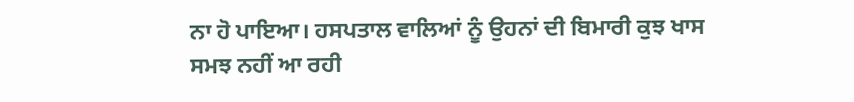ਨਾ ਹੋ ਪਾਇਆ। ਹਸਪਤਾਲ ਵਾਲਿਆਂ ਨੂੰ ਉਹਨਾਂ ਦੀ ਬਿਮਾਰੀ ਕੁਝ ਖਾਸ ਸਮਝ ਨਹੀਂ ਆ ਰਹੀ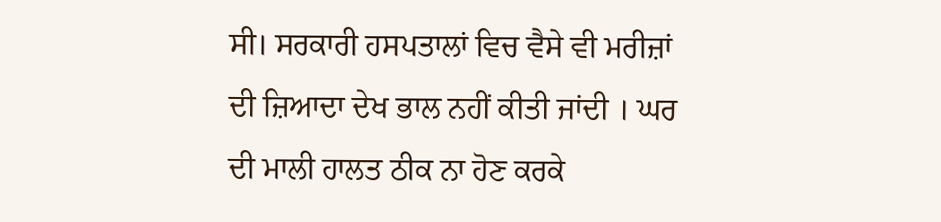ਸੀ। ਸਰਕਾਰੀ ਹਸਪਤਾਲਾਂ ਵਿਚ ਵੈਸੇ ਵੀ ਮਰੀਜ਼ਾਂ ਦੀ ਜ਼ਿਆਦਾ ਦੇਖ ਭਾਲ ਨਹੀਂ ਕੀਤੀ ਜਾਂਦੀ । ਘਰ ਦੀ ਮਾਲੀ ਹਾਲਤ ਠੀਕ ਨਾ ਹੋਣ ਕਰਕੇ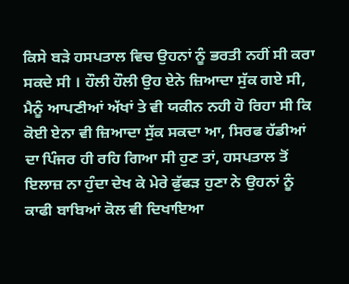ਕਿਸੇ ਬੜੇ ਹਸਪਤਾਲ ਵਿਚ ਉਹਨਾਂ ਨੂੰ ਭਰਤੀ ਨਹੀਂ ਸੀ ਕਰਾ ਸਕਦੇ ਸੀ । ਹੌਲੀ ਹੌਲੀ ਉਹ ਏਨੇ ਜ਼ਿਆਦਾ ਸੁੱਕ ਗਏ ਸੀ, ਮੈਨੂੰ ਆਪਣੀਆਂ ਅੱਖਾਂ ਤੇ ਵੀ ਯਕੀਨ ਨਹੀ ਹੋ ਰਿਹਾ ਸੀ ਕਿ ਕੋਈ ਏਨਾ ਵੀ ਜ਼ਿਆਦਾ ਸੁੱਕ ਸਕਦਾ ਆ, ਸਿਰਫ ਹੱਡੀਆਂ ਦਾ ਪਿੰਜਰ ਹੀ ਰਹਿ ਗਿਆ ਸੀ ਹੁਣ ਤਾਂ, ਹਸਪਤਾਲ ਤੋਂ ਇਲਾਜ਼ ਨਾ ਹੁੰਦਾ ਦੇਖ ਕੇ ਮੇਰੇ ਫੁੱਫੜ ਹੁਣਾ ਨੇ ਉਹਨਾਂ ਨੂੰ ਕਾਫੀ ਬਾਬਿਆਂ ਕੋਲ ਵੀ ਦਿਖਾਇਆ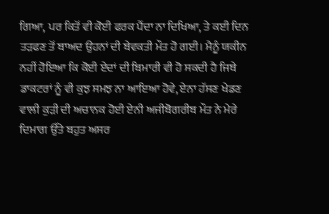ਗਿਆ, ਪਰ ਕਿਤੋਂ ਵੀ ਕੋਈ ਫਰਕ ਪੈਂਦਾ ਨਾ ਦਿਖਿਆ, ਤੇ ਕਈ ਦਿਨ ਤੜਫਣ ਤੋਂ ਬਾਅਦ ਉਹਨਾਂ ਦੀ ਬੇਵਕਤੀ ਮੌਤ ਹੋ ਗਈ। ਮੈਨੂੰ ਯਕੀਨ ਨਹੀਂ ਹੋਇਆ ਕਿ ਕੋਈ ਏਦਾਂ ਦੀ ਬਿਮਾਰੀ ਵੀ ਹੋ ਸਕਦੀ ਹੈ ਜਿਥੇ ਡਾਕਟਰਾਂ ਨੂੰ ਵੀ ਕੁਝ ਸਮਝ ਨਾ ਆਇਆ ਹੋਵੇ, ਏਨਾ ਹੱਸਣ ਖੇਡਣ ਵਾਲੀ ਕੁੜੀ ਦੀ ਅਚਾਨਕ ਹੋਈ ਏਨੀ ਅਜੀਬੋਗਰੀਬ ਮੌਤ ਨੇ ਮੇਰੇ ਦਿਮਾਗ ਉੱਤੇ ਬਹੁਤ ਅਸਰ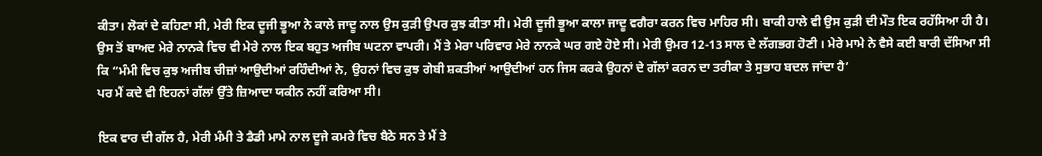ਕੀਤਾ। ਲੋਕਾਂ ਦੇ ਕਹਿਣਾ ਸੀ, ਮੇਰੀ ਇਕ ਦੂਜੀ ਭੂਆ ਨੇ ਕਾਲੇ ਜਾਦੂ ਨਾਲ ਉਸ ਕੁੜੀ ਉਪਰ ਕੁਝ ਕੀਤਾ ਸੀ। ਮੇਰੀ ਦੂਜੀ ਭੂਆ ਕਾਲਾ ਜਾਦੂ ਵਗੈਰਾ ਕਰਨ ਵਿਚ ਮਾਹਿਰ ਸੀ। ਬਾਕੀ ਹਾਲੇ ਵੀ ਉਸ ਕੁੜੀ ਦੀ ਮੌਤ ਇਕ ਰਹੱਸਿਆ ਹੀ ਹੈ।
ਉਸ ਤੋਂ ਬਾਅਦ ਮੇਰੇ ਨਾਨਕੇ ਵਿਚ ਵੀ ਮੇਰੇ ਨਾਲ ਇਕ ਬਹੁਤ ਅਜੀਬ ਘਟਨਾ ਵਾਪਰੀ। ਮੈਂ ਤੇ ਮੇਰਾ ਪਰਿਵਾਰ ਮੇਰੇ ਨਾਨਕੇ ਘਰ ਗਏ ਹੋਏ ਸੀ। ਮੇਰੀ ਉਮਰ 12-13 ਸਾਲ ਦੇ ਲੱਗਭਗ ਹੋਣੀ । ਮੇਰੇ ਮਾਮੇ ਨੇ ਵੈਸੇ ਕਈ ਬਾਰੀ ਦੱਸਿਆ ਸੀ ਕਿ “ਮੰਮੀ ਵਿਚ ਕੁਝ ਅਜੀਬ ਚੀਜ਼ਾਂ ਆਉਦੀਆਂ ਰਹਿੰਦੀਆਂ ਨੇ, ਉਹਨਾਂ ਵਿਚ ਕੁਝ ਗੇਬੀ ਸ਼ਕਤੀਆਂ ਆਉਦੀਆਂ ਹਨ ਜਿਸ ਕਰਕੇ ਉਹਨਾਂ ਦੇ ਗੱਲਾਂ ਕਰਨ ਦਾ ਤਰੀਕਾ ਤੇ ਸੁਭਾਹ ਬਦਲ ਜਾਂਦਾ ਹੈ’
ਪਰ ਮੈਂ ਕਦੇ ਵੀ ਇਹਨਾਂ ਗੱਲਾਂ ਉੱਤੇ ਜ਼ਿਆਦਾ ਯਕੀਨ ਨਹੀਂ ਕਰਿਆ ਸੀ।

ਇਕ ਵਾਰ ਦੀ ਗੱਲ ਹੈ, ਮੇਰੀ ਮੰਮੀ ਤੇ ਡੈਡੀ ਮਾਮੇ ਨਾਲ ਦੂਜੇ ਕਮਰੇ ਵਿਚ ਬੈਠੇ ਸਨ ਤੇ ਮੈਂ ਤੇ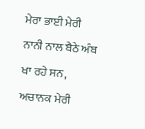ਮੇਰਾ ਭਾਈ ਮੇਰੀ ਨਾਨੀ ਨਾਲ ਬੈਠੇ ਅੰਬ ਖਾ ਰਹੇ ਸਨ, ਅਚਾਨਕ ਮੇਰੀ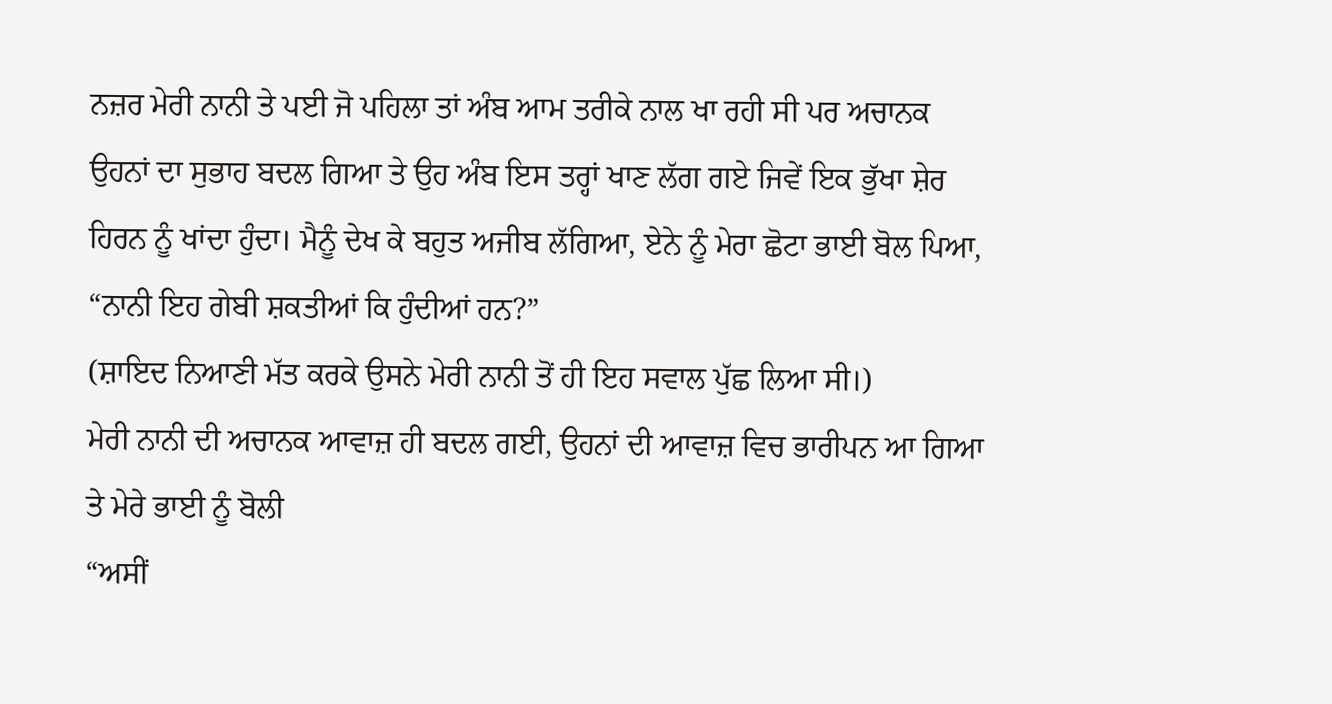ਨਜ਼ਰ ਮੇਰੀ ਨਾਨੀ ਤੇ ਪਈ ਜੋ ਪਹਿਲਾ ਤਾਂ ਅੰਬ ਆਮ ਤਰੀਕੇ ਨਾਲ ਖਾ ਰਹੀ ਸੀ ਪਰ ਅਚਾਨਕ ਉਹਨਾਂ ਦਾ ਸੁਭਾਹ ਬਦਲ ਗਿਆ ਤੇ ਉਹ ਅੰਬ ਇਸ ਤਰ੍ਹਾਂ ਖਾਣ ਲੱਗ ਗਏ ਜਿਵੇਂ ਇਕ ਭੁੱਖਾ ਸ਼ੇਰ ਹਿਰਨ ਨੂੰ ਖਾਂਦਾ ਹੁੰਦਾ। ਮੈਨੂੰ ਦੇਖ ਕੇ ਬਹੁਤ ਅਜੀਬ ਲੱਗਿਆ, ਏਨੇ ਨੂੰ ਮੇਰਾ ਛੋਟਾ ਭਾਈ ਬੋਲ ਪਿਆ,
“ਨਾਨੀ ਇਹ ਗੇਬੀ ਸ਼ਕਤੀਆਂ ਕਿ ਹੁੰਦੀਆਂ ਹਨ?”
(ਸ਼ਾਇਦ ਨਿਆਣੀ ਮੱਤ ਕਰਕੇ ਉਸਨੇ ਮੇਰੀ ਨਾਨੀ ਤੋਂ ਹੀ ਇਹ ਸਵਾਲ ਪੁੱਛ ਲਿਆ ਸੀ।)
ਮੇਰੀ ਨਾਨੀ ਦੀ ਅਚਾਨਕ ਆਵਾਜ਼ ਹੀ ਬਦਲ ਗਈ, ਉਹਨਾਂ ਦੀ ਆਵਾਜ਼ ਵਿਚ ਭਾਰੀਪਨ ਆ ਗਿਆ ਤੇ ਮੇਰੇ ਭਾਈ ਨੂੰ ਬੋਲੀ
“ਅਸੀਂ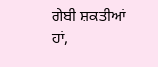ਗੇਬੀ ਸ਼ਕਤੀਆਂ ਹਾਂ,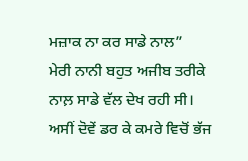ਮਜ਼ਾਕ ਨਾ ਕਰ ਸਾਡੇ ਨਾਲ”
ਮੇਰੀ ਨਾਨੀ ਬਹੁਤ ਅਜੀਬ ਤਰੀਕੇ ਨਾਲ਼ ਸਾਡੇ ਵੱਲ ਦੇਖ ਰਹੀ ਸੀ। ਅਸੀਂ ਦੋਵੇਂ ਡਰ ਕੇ ਕਮਰੇ ਵਿਚੋਂ ਭੱਜ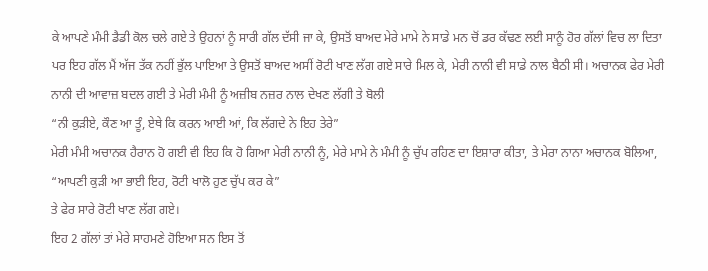ਕੇ ਆਪਣੇ ਮੰਮੀ ਡੈਡੀ ਕੋਲ ਚਲੇ ਗਏ ਤੇ ਉਹਨਾਂ ਨੂੰ ਸਾਰੀ ਗੱਲ ਦੱਸੀ ਜਾ ਕੇ, ਉਸਤੋਂ ਬਾਅਦ ਮੇਰੇ ਮਾਮੇ ਨੇ ਸਾਡੇ ਮਨ ਚੋਂ ਡਰ ਕੱਢਣ ਲਈ ਸਾਨੂੰ ਹੋਰ ਗੱਲਾਂ ਵਿਚ ਲਾ ਦਿਤਾ ਪਰ ਇਹ ਗੱਲ ਮੈਂ ਅੱਜ ਤੱਕ ਨਹੀਂ ਭੁੱਲ ਪਾਇਆ ਤੇ ਉਸਤੋਂ ਬਾਅਦ ਅਸੀਂ ਰੋਟੀ ਖਾਣ ਲੱਗ ਗਏ ਸਾਰੇ ਮਿਲ ਕੇ, ਮੇਰੀ ਨਾਨੀ ਵੀ ਸਾਡੇ ਨਾਲ ਬੈਠੀ ਸੀ। ਅਚਾਨਕ ਫੇਰ ਮੇਰੀ ਨਾਨੀ ਦੀ ਆਵਾਜ਼ ਬਦਲ ਗਈ ਤੇ ਮੇਰੀ ਮੰਮੀ ਨੂੰ ਅਜ਼ੀਬ ਨਜ਼ਰ ਨਾਲ ਦੇਖਣ ਲੱਗੀ ਤੇ ਬੋਲੀ
“ਨੀ ਕੁੜੀਏ, ਕੌਣ ਆ ਤੂੰ, ਏਥੇ ਕਿ ਕਰਨ ਆਈ ਆਂ, ਕਿ ਲੱਗਦੇ ਨੇ ਇਹ ਤੇਰੇ”
ਮੇਰੀ ਮੰਮੀ ਅਚਾਨਕ ਹੈਰਾਨ ਹੋ ਗਈ ਵੀ ਇਹ ਕਿ ਹੋ ਗਿਆ ਮੇਰੀ ਨਾਨੀ ਨੂੰ, ਮੇਰੇ ਮਾਮੇ ਨੇ ਮੰਮੀ ਨੂੰ ਚੁੱਪ ਰਹਿਣ ਦਾ ਇਸ਼ਾਰਾ ਕੀਤਾ, ਤੇ ਮੇਰਾ ਨਾਨਾ ਅਚਾਨਕ ਬੋਲਿਆ,
“ਆਪਣੀ ਕੁੜੀ ਆ ਭਾਈ ਇਹ, ਰੋਟੀ ਖਾਲੋ ਹੁਣ ਚੁੱਪ ਕਰ ਕੇ”
ਤੇ ਫੇਰ ਸਾਰੇ ਰੋਟੀ ਖਾਣ ਲੱਗ ਗਏ।
ਇਹ 2 ਗੱਲਾਂ ਤਾਂ ਮੇਰੇ ਸਾਹਮਣੇ ਹੋਇਆ ਸਨ ਇਸ ਤੋਂ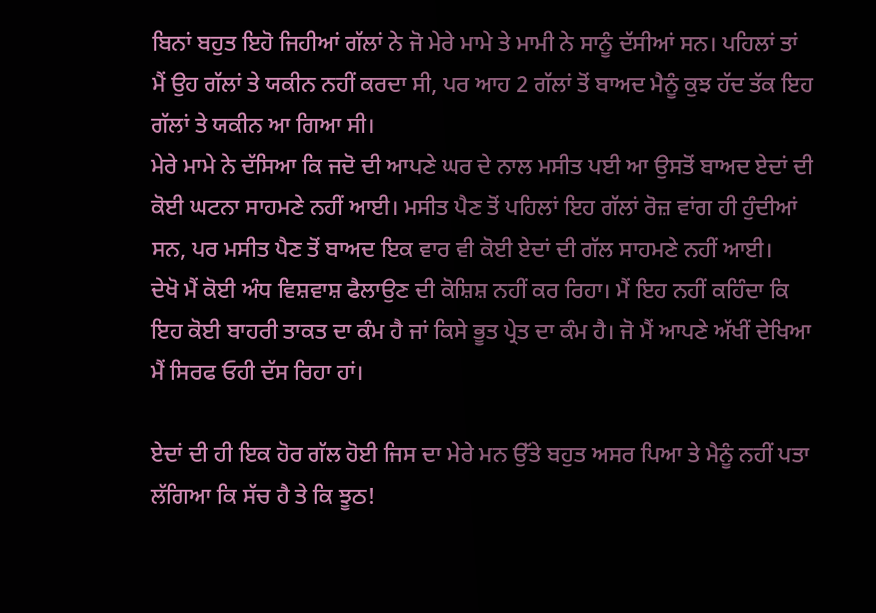ਬਿਨਾਂ ਬਹੁਤ ਇਹੋ ਜਿਹੀਆਂ ਗੱਲਾਂ ਨੇ ਜੋ ਮੇਰੇ ਮਾਮੇ ਤੇ ਮਾਮੀ ਨੇ ਸਾਨੂੰ ਦੱਸੀਆਂ ਸਨ। ਪਹਿਲਾਂ ਤਾਂ ਮੈਂ ਉਹ ਗੱਲਾਂ ਤੇ ਯਕੀਨ ਨਹੀਂ ਕਰਦਾ ਸੀ, ਪਰ ਆਹ 2 ਗੱਲਾਂ ਤੋਂ ਬਾਅਦ ਮੈਨੂੰ ਕੁਝ ਹੱਦ ਤੱਕ ਇਹ ਗੱਲਾਂ ਤੇ ਯਕੀਨ ਆ ਗਿਆ ਸੀ।
ਮੇਰੇ ਮਾਮੇ ਨੇ ਦੱਸਿਆ ਕਿ ਜਦੋ ਦੀ ਆਪਣੇ ਘਰ ਦੇ ਨਾਲ ਮਸੀਤ ਪਈ ਆ ਉਸਤੋਂ ਬਾਅਦ ਏਦਾਂ ਦੀ ਕੋਈ ਘਟਨਾ ਸਾਹਮਣੇ ਨਹੀਂ ਆਈ। ਮਸੀਤ ਪੈਣ ਤੋਂ ਪਹਿਲਾਂ ਇਹ ਗੱਲਾਂ ਰੋਜ਼ ਵਾਂਗ ਹੀ ਹੁੰਦੀਆਂ ਸਨ, ਪਰ ਮਸੀਤ ਪੈਣ ਤੋਂ ਬਾਅਦ ਇਕ ਵਾਰ ਵੀ ਕੋਈ ਏਦਾਂ ਦੀ ਗੱਲ ਸਾਹਮਣੇ ਨਹੀਂ ਆਈ।
ਦੇਖੋ ਮੈਂ ਕੋਈ ਅੰਧ ਵਿਸ਼ਵਾਸ਼ ਫੈਲਾਉਣ ਦੀ ਕੋਸ਼ਿਸ਼ ਨਹੀਂ ਕਰ ਰਿਹਾ। ਮੈਂ ਇਹ ਨਹੀਂ ਕਹਿੰਦਾ ਕਿ ਇਹ ਕੋਈ ਬਾਹਰੀ ਤਾਕਤ ਦਾ ਕੰਮ ਹੈ ਜਾਂ ਕਿਸੇ ਭੂਤ ਪ੍ਰੇਤ ਦਾ ਕੰਮ ਹੈ। ਜੋ ਮੈਂ ਆਪਣੇ ਅੱਖੀਂ ਦੇਖਿਆ ਮੈਂ ਸਿਰਫ ਓਹੀ ਦੱਸ ਰਿਹਾ ਹਾਂ।

ਏਦਾਂ ਦੀ ਹੀ ਇਕ ਹੋਰ ਗੱਲ ਹੋਈ ਜਿਸ ਦਾ ਮੇਰੇ ਮਨ ਉੱਤੇ ਬਹੁਤ ਅਸਰ ਪਿਆ ਤੇ ਮੈਨੂੰ ਨਹੀਂ ਪਤਾ ਲੱਗਿਆ ਕਿ ਸੱਚ ਹੈ ਤੇ ਕਿ ਝੂਠ!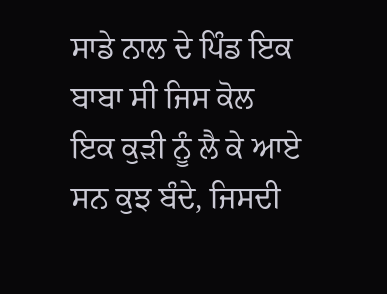ਸਾਡੇ ਨਾਲ ਦੇ ਪਿੰਡ ਇਕ ਬਾਬਾ ਸੀ ਜਿਸ ਕੋਲ ਇਕ ਕੁੜੀ ਨੂੰ ਲੈ ਕੇ ਆਏ ਸਨ ਕੁਝ ਬੰਦੇ, ਜਿਸਦੀ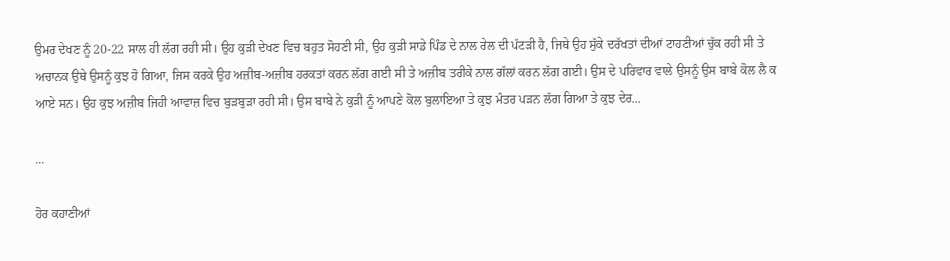ਉਮਰ ਦੇਖਣ ਨੂੰ 20-22 ਸਾਲ ਹੀ ਲੱਗ ਰਹੀ ਸੀ। ਉਹ ਕੁੜੀ ਦੇਖਣ ਵਿਚ ਬਹੁਤ ਸੋਹਣੀ ਸੀ, ਉਹ ਕੁੜੀ ਸਾਡੇ ਪਿੰਡ ਦੇ ਨਾਲ ਰੇਲ ਦੀ ਪੱਟੜੀ ਹੈ, ਜਿਥੇ ਉਹ ਸੁੱਕੇ ਦਰੱਖਤਾਂ ਦੀਆਂ ਟਾਹਣੀਆਂ ਚੁੱਕ ਰਹੀ ਸੀ ਤੇ ਅਚਾਨਕ ਉਥੇ ਉਸਨੂੰ ਕੁਝ ਹੋ ਗਿਆ, ਜਿਸ ਕਰਕੇ ਉਹ ਅਜ਼ੀਬ-ਅਜ਼ੀਬ ਹਰਕਤਾਂ ਕਰਨ ਲੱਗ ਗਈ ਸੀ ਤੇ ਅਜ਼ੀਬ ਤਰੀਕੇ ਨਾਲ ਗੱਲਾਂ ਕਰਨ ਲੱਗ ਗਈ। ਉਸ ਦੇ ਪਰਿਵਾਰ ਵਾਲੇ ਉਸਨੂੰ ਉਸ ਬਾਬੇ ਕੋਲ ਲੈ ਕ ਆਏ ਸਨ। ਉਹ ਕੁਝ ਅਜ਼ੀਬ ਜਿਹੀ ਆਵਾਜ਼ ਵਿਚ ਬੁੜਬੁੜਾ ਰਹੀ ਸੀ। ਉਸ ਬਾਬੇ ਨੇ ਕੁੜੀ ਨੂੰ ਆਪਣੇ ਕੋਲ ਬੁਲਾਇਆ ਤੇ ਕੁਝ ਮੰਤਰ ਪੜਨ ਲੱਗ ਗਿਆ ਤੇ ਕੁਝ ਦੇਰ...

...

ਹੋਰ ਕਹਾਣੀਆਂ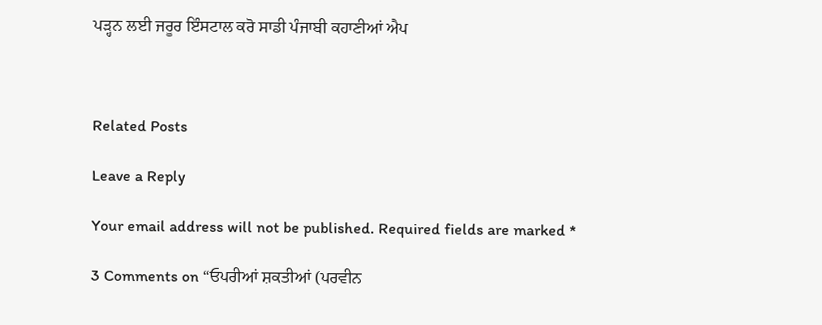ਪੜ੍ਹਨ ਲਈ ਜਰੂਰ ਇੰਸਟਾਲ ਕਰੋ ਸਾਡੀ ਪੰਜਾਬੀ ਕਹਾਣੀਆਂ ਐਪ



Related Posts

Leave a Reply

Your email address will not be published. Required fields are marked *

3 Comments on “ਓਪਰੀਆਂ ਸ਼ਕਤੀਆਂ (ਪਰਵੀਨ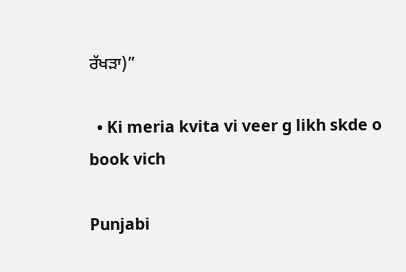ਰੱਖੜਾ)”

  • Ki meria kvita vi veer g likh skde o book vich

Punjabi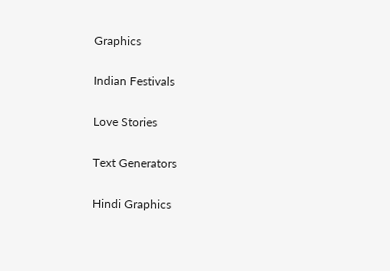Graphics

Indian Festivals

Love Stories

Text Generators

Hindi Graphics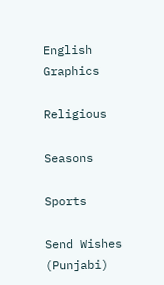English Graphics

Religious

Seasons

Sports

Send Wishes (Punjabi)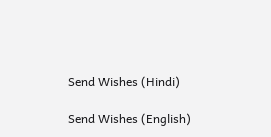Send Wishes (Hindi)

Send Wishes (English)